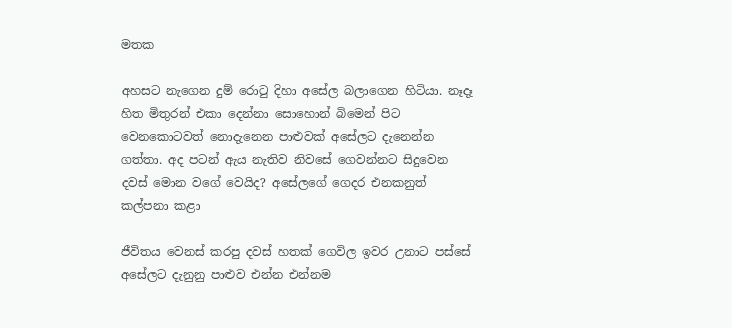මතක

අහසට නැගෙන දුම් රොටු දිහා අසේල බලාගෙන හිටියා. නෑදෑ හිත මිතුරන් එකා දෙන්නා සොහොන් බිමෙන් පිට වෙනකොටවත් නොදැනෙන පාළුවක් අසේලට දැනෙන්න ගත්තා. අද පටන් ඇය නැතිව නිවසේ ගෙවන්නට සිදුවෙන දවස් මොන වගේ වෙයිද? අසේලගේ ගෙදර එනකනුත් කල්පනා කළා

ජීවිතය වෙනස් කරපු දවස් හතක් ගෙවිල ඉවර උනාට පස්සේ අසේලට දැනුනු පාළුව එන්න එන්නම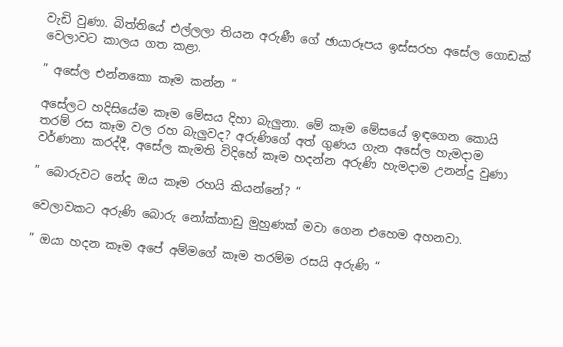වැඩි වුණා. බිත්තියේ එල්ලලා තියන අරුණී ගේ ඡායාරූපය ඉස්සරහ අසේල ගොඩක් වෙලාවට කාලය ගත කළා.

” අසේල එන්නකො කෑම කන්න “

අසේලට හදිසියේම කෑම මේසය දිහා බැලුනා. මේ කෑම මේසයේ ඉඳගෙන කොයි තරම් රස කෑම වල රහ බැලුවද? අරුණිගේ අත් ගුණය ගැන අසේල හැමදාම වර්ණනා කරද්දී, අසේල කැමති විදිහේ කෑම හදන්න අරුණි හැමදාම උනන්දු වුණා

” බොරුවට නේද ඔය කෑම රහයි කියන්නේ? “

වෙලාවකට අරුණි බොරු නෝක්කාඩු මුහුණක් මවා ගෙන එහෙම අහනවා.

” ඔයා හදන කෑම අපේ අම්මගේ කෑම තරම්ම රසයි අරුණි “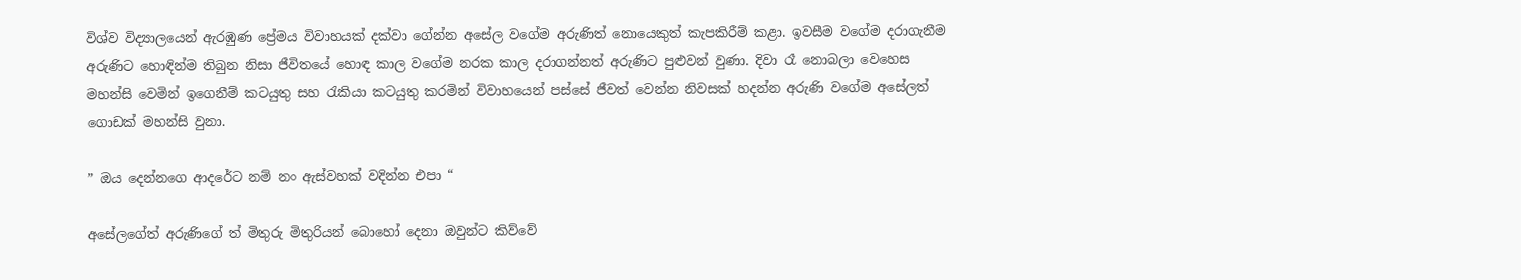විශ්ව විද්‍යාලයෙන් ඇරඹුණ ප්‍රේමය විවාහයක් දක්වා ගේන්න අසේල වගේම අරුණිත් නොයෙකුත් කැපකිරීම් කළා. ඉවසීම වගේම දරාගැනීම අරුණිට හොඳින්ම තිබුන නිසා ජීවිතයේ හොඳ කාල වගේම නරක කාල දරාගන්නත් අරුණිට පුළුවන් වුණා. දිවා රෑ නොබලා වෙහෙස මහන්සි වෙමින් ඉගෙනීම් කටයුතු සහ රැකියා කටයුතු කරමින් විවාහයෙන් පස්සේ ජීවත් වෙන්න නිවසක් හදන්න අරුණි වගේම අසේලත් ගොඩක් මහන්සි වුනා.

” ඔය දෙන්නගෙ ආදරේට නම් නං ඇස්වහක් වදින්න එපා “

අසේලගේත් අරුණිගේ ත් මිතුරු මිතුරියන් බොහෝ දෙනා ඔවුන්ට කිව්වේ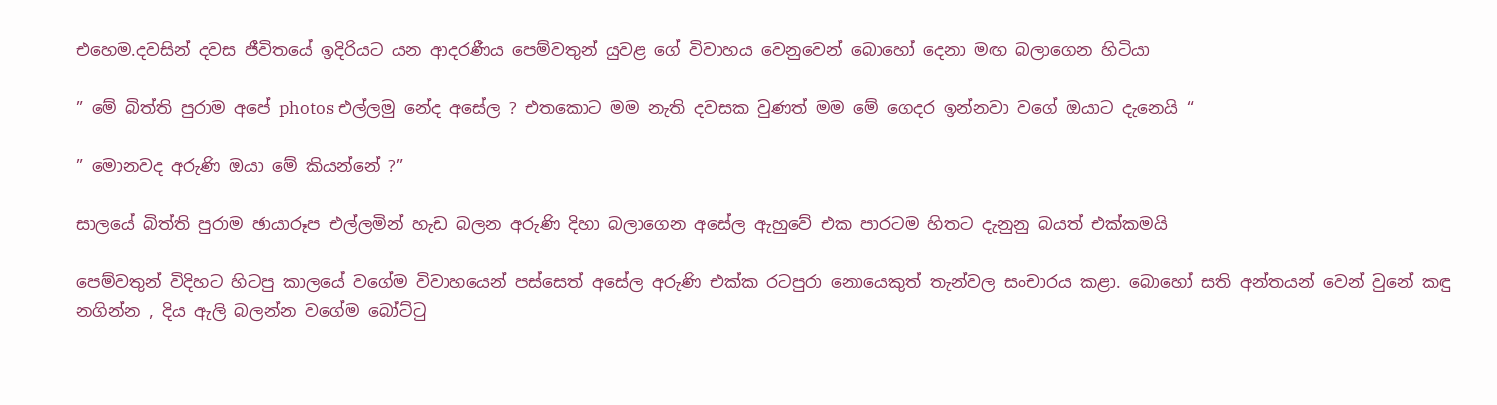එහෙම.දවසින් දවස ජීවිතයේ ඉදිරියට යන ආදරණීය පෙම්වතුන් යුවළ ගේ විවාහය වෙනුවෙන් බොහෝ දෙනා මඟ බලාගෙන හිටියා

” මේ බිත්ති පුරාම අපේ photos එල්ලමු නේද අසේල ? එතකොට මම නැති දවසක වුණත් මම මේ ගෙදර ඉන්නවා වගේ ඔයාට දැනෙයි “

” මොනවද අරුණි ඔයා මේ කියන්නේ ?”

සාලයේ බිත්ති පුරාම ඡායාරූප එල්ලමින් හැඩ බලන අරුණි දිහා බලාගෙන අසේල ඇහුවේ එක පාරටම හිතට දැනුනු බයත් එක්කමයි

පෙම්වතුන් විදිහට හිටපු කාලයේ වගේම විවාහයෙන් පස්සෙත් අසේල අරුණි එක්ක රටපුරා නොයෙකුත් තැන්වල සංචාරය කළා. බොහෝ සති අන්තයන් වෙන් වුනේ කඳු නගින්න , දිය ඇලි බලන්න වගේම බෝට්ටු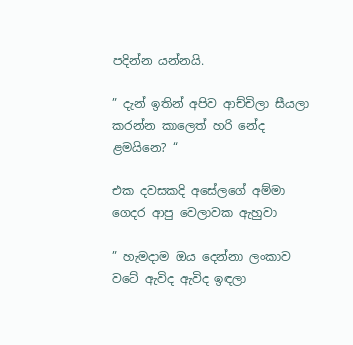පදින්න යන්නයි.

” දැන් ඉතින් අපිව ආච්චිලා සීයලා කරන්න කාලෙත් හරි නේද ළමයිනෙ? “

එක දවසකදි අසේලගේ අම්මා ගෙදර ආපු වෙලාවක ඇහුවා

” හැමදාම ඔය දෙන්නා ලංකාව වටේ ඇවිද ඇවිද ඉඳලා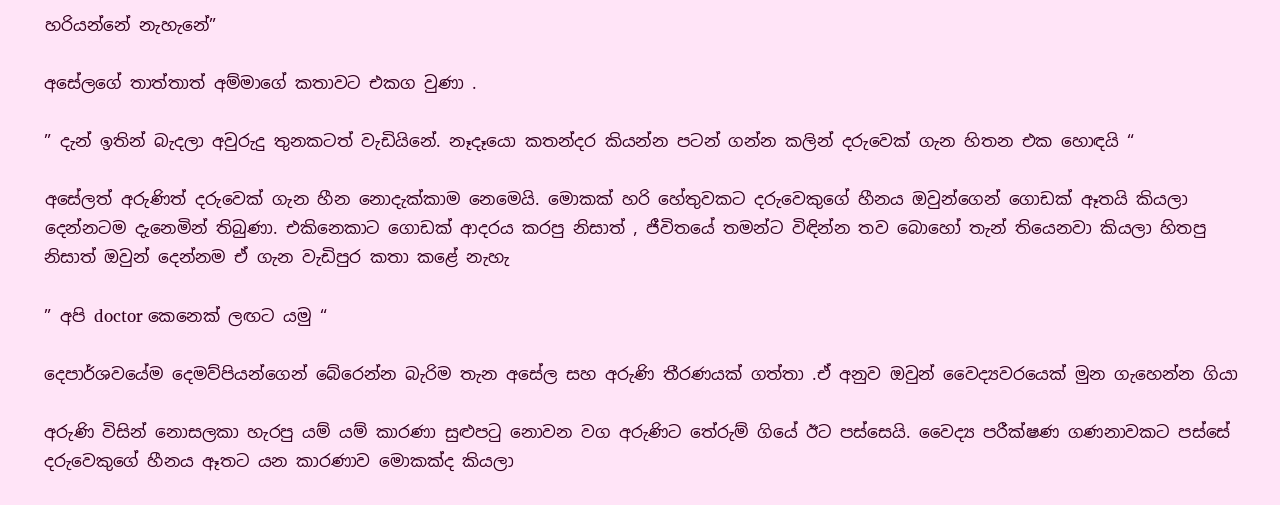හරියන්නේ නැහැනේ”

අසේලගේ තාත්තාත් අම්මාගේ කතාවට එකග වුණා .

” දැන් ඉතින් බැදලා අවුරුදු තුනකටත් වැඩියිනේ. නෑදෑයො කතන්දර කියන්න පටන් ගන්න කලින් දරුවෙක් ගැන හිතන එක හොඳයි “

අසේලත් අරුණිත් දරුවෙක් ගැන හීන නොදැක්කාම නෙමෙයි. මොකක් හරි හේතුවකට දරුවෙකුගේ හීනය ඔවුන්ගෙන් ගොඩක් ඈතයි කියලා දෙන්නටම දැනෙමින් තිබුණා. එකිනෙකාට ගොඩක් ආදරය කරපු නිසාත් , ජීවිතයේ තමන්ට විඳින්න තව බොහෝ තැන් තියෙනවා කියලා හිතපු නිසාත් ඔවුන් දෙන්නම ඒ ගැන වැඩිපුර කතා කළේ නැහැ

” අපි doctor කෙනෙක් ලඟට යමු “

දෙපාර්ශවයේම දෙමව්පියන්ගෙන් බේරෙන්න බැරිම තැන අසේල සහ අරුණි තීරණයක් ගත්තා .ඒ අනුව ඔවුන් වෛද්‍යවරයෙක් මුන ගැහෙන්න ගියා

අරුණි විසින් නොසලකා හැරපු යම් යම් කාරණා සුළුපටු නොවන වග අරුණිට තේරුම් ගියේ ඊට පස්සෙයි. වෛද්‍ය පරීක්ෂණ ගණනාවකට පස්සේ දරුවෙකුගේ හීනය ඈතට යන කාරණාව මොකක්ද කියලා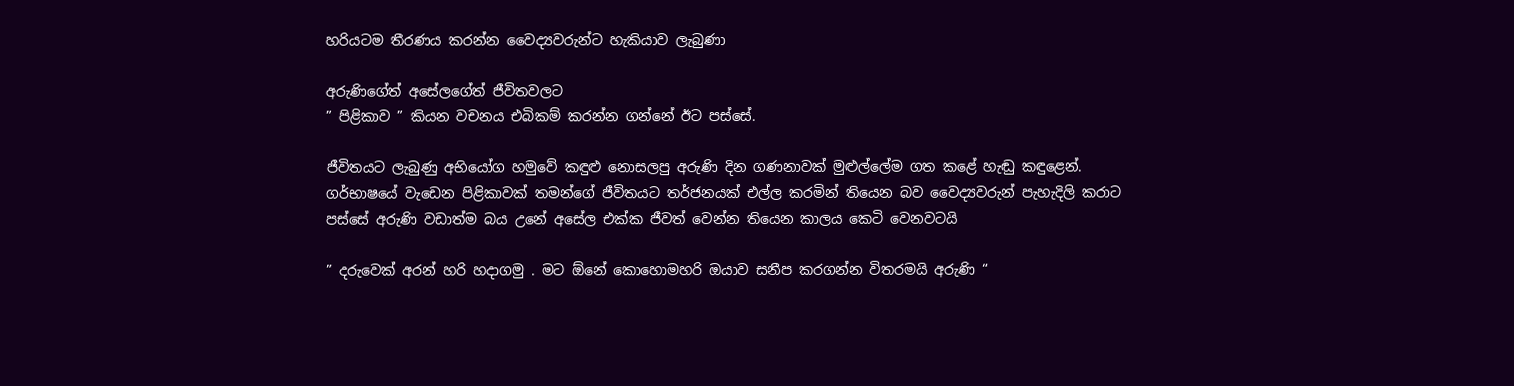හරියටම තීරණය කරන්න වෛද්‍යවරුන්ට හැකියාව ලැබුණා

අරුණිගේත් අසේලගේත් ජීවිතවලට
” පිළිකාව ” කියන වචනය එබිකම් කරන්න ගන්නේ ඊට පස්සේ.

ජීවිතයට ලැබුණු අභියෝග හමුවේ කඳුළු නොසලපු අරුණි දින ගණනාවක් මුළුල්ලේම ගත කළේ හැඬු කඳුළෙන්. ගර්භාෂයේ වැඩෙන පිළිකාවක් තමන්ගේ ජීවිතයට තර්ජනයක් එල්ල කරමින් තියෙන බව වෛද්‍යවරුන් පැහැදිලි කරාට පස්සේ අරුණි වඩාත්ම බය උනේ අසේල එක්ක ජීවත් වෙන්න තියෙන කාලය කෙටි වෙනවටයි

” දරුවෙක් අරන් හරි හදාගමු . මට ඕනේ කොහොමහරි ඔයාව සනීප කරගන්න විතරමයි අරුණි “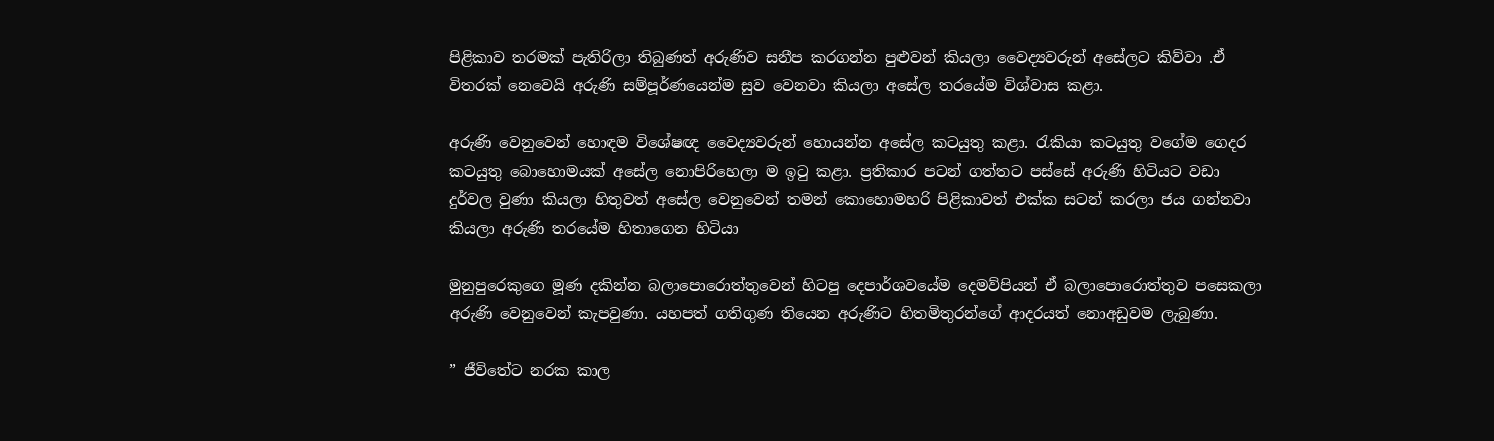පිළිකාව තරමක් පැතිරිලා තිබුණත් අරුණිව සනීප කරගන්න පුළුවන් කියලා වෛද්‍යවරුන් අසේලට කිව්වා .ඒ විතරක් නෙවෙයි අරුණි සම්පූර්ණයෙන්ම සුව වෙනවා කියලා අසේල තරයේම විශ්වාස කළා.

අරුණි වෙනුවෙන් හොඳම විශේෂඥ වෛද්‍යවරුන් හොයන්න අසේල කටයුතු කළා. රැකියා කටයුතු වගේම ගෙදර කටයුතු බොහොමයක් අසේල නොපිරිහෙලා ම ඉටු කළා. ප්‍රතිකාර පටන් ගත්තට පස්සේ අරුණි හිටියට වඩා දුර්වල වුණා කියලා හිතුවත් අසේල වෙනුවෙන් තමන් කොහොමහරි පිළිකාවත් එක්ක සටන් කරලා ජය ගන්නවා කියලා අරුණි තරයේම හිතාගෙන හිටියා

මුනුපුරෙකුගෙ මූණ දකින්න බලාපොරොත්තුවෙන් හිටපු දෙපාර්ශවයේම දෙමව්පියන් ඒ බලාපොරොත්තුව පසෙකලා අරුණි වෙනුවෙන් කැපවුණා. යහපත් ගතිගුණ තියෙන අරුණිට හිතමිතුරන්ගේ ආදරයත් නොඅඩුවම ලැබුණා.

” ජීවිතේට නරක කාල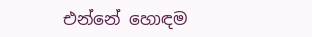එන්නේ හොඳම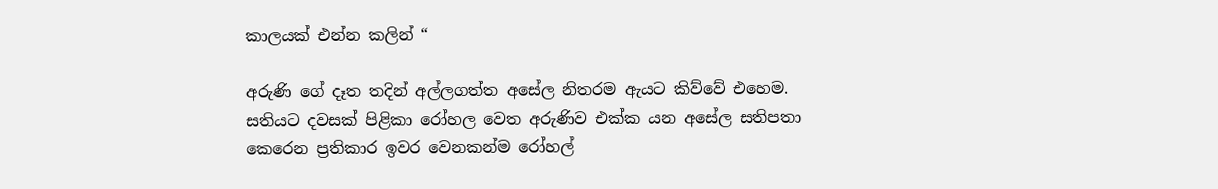කාලයක් එන්න කලින් “

අරුණි ගේ දෑත තදින් අල්ලගත්ත අසේල නිතරම ඇයට කිව්වේ එහෙම. සතියට දවසක් පිළිකා රෝහල වෙත අරුණිව එක්ක යන අසේල සතිපතා කෙරෙන ප්‍රතිකාර ඉවර වෙනකන්ම රෝහල්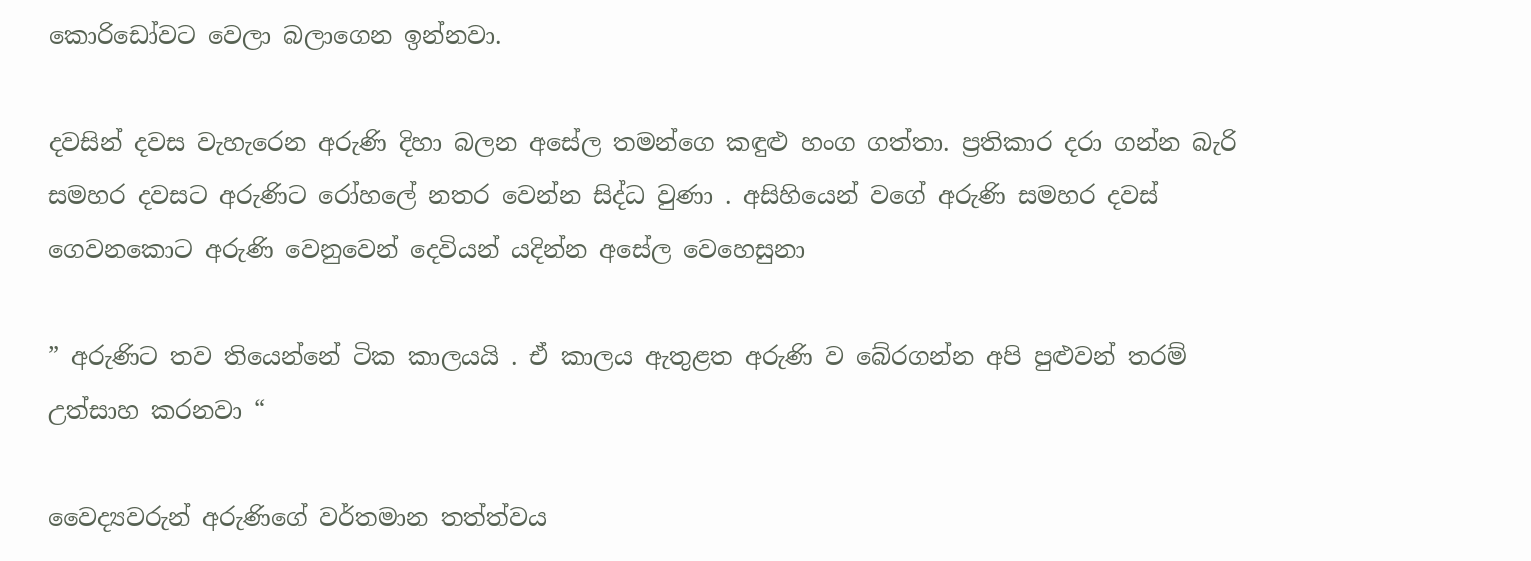කොරිඩෝවට වෙලා බලාගෙන ඉන්නවා.

දවසින් දවස වැහැරෙන අරුණි දිහා බලන අසේල තමන්ගෙ කඳුළු හංග ගත්තා. ප්‍රතිකාර දරා ගන්න බැරි සමහර දවසට අරුණිට රෝහලේ නතර වෙන්න සිද්ධ වුණා . අසිහියෙන් වගේ අරුණි සමහර දවස් ගෙවනකොට අරුණි වෙනුවෙන් දෙවියන් යදින්න අසේල වෙහෙසුනා

” අරුණිට තව තියෙන්නේ ටික කාලයයි . ඒ කාලය ඇතුළත අරුණි ව බේරගන්න අපි පුළුවන් තරම් උත්සාහ කරනවා “

වෛද්‍යවරුන් අරුණිගේ වර්තමාන තත්ත්වය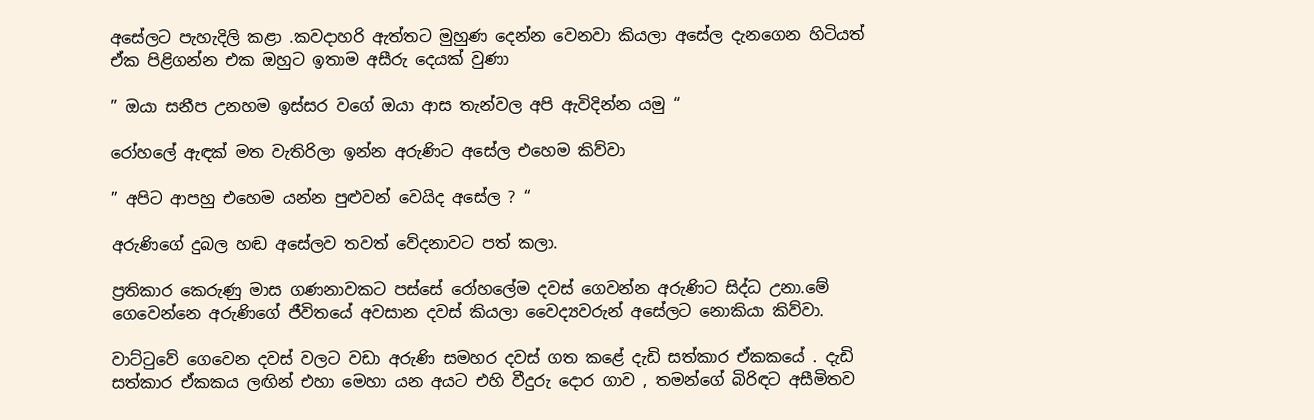අසේලට පැහැදිලි කළා .කවදාහරි ඇත්තට මුහුණ දෙන්න වෙනවා කියලා අසේල දැනගෙන හිටියත් ඒක පිළිගන්න එක ඔහුට ඉතාම අසීරු දෙයක් වුණා

” ඔයා සනීප උනහම ඉස්සර වගේ ඔයා ආස තැන්වල අපි ඇවිදින්න යමු “

රෝහලේ ඇඳක් මත වැතිරිලා ඉන්න අරුණිට අසේල එහෙම කිව්වා

” අපිට ආපහු එහෙම යන්න පුළුවන් වෙයිද අසේල ? “

අරුණිගේ දුබල හඬ අසේලව තවත් වේදනාවට පත් කලා.

ප්‍රතිකාර කෙරුණු මාස ගණනාවකට පස්සේ රෝහලේම දවස් ගෙවන්න අරුණිට සිද්ධ උනා.මේ ගෙවෙන්නෙ අරුණිගේ ජීවිතයේ අවසාන දවස් කියලා වෛද්‍යවරුන් අසේලට නොකියා කිව්වා.

වාට්ටුවේ ගෙවෙන දවස් වලට වඩා අරුණි සමහර දවස් ගත කළේ දැඩි සත්කාර ඒකකයේ . දැඩි සත්කාර ඒකකය ලඟින් එහා මෙහා යන අයට එහි වීදුරු දොර ගාව , තමන්ගේ බිරිඳට අසීමිතව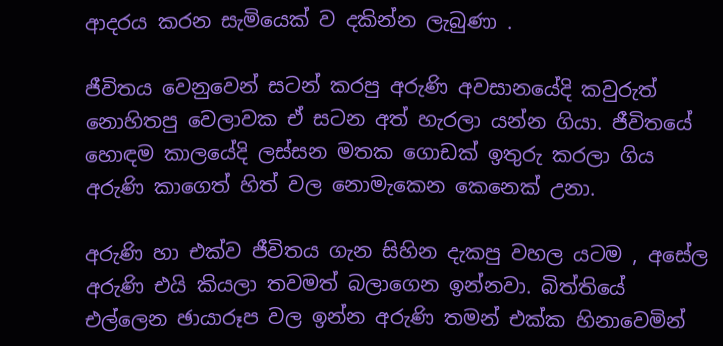ආදරය කරන සැමියෙක් ව දකින්න ලැබුණා .

ජීවිතය වෙනුවෙන් සටන් කරපු අරුණි අවසාන‍යේදි කවුරුත් නොහිතපු වෙලාවක ඒ සටන අත් හැරලා යන්න ගියා. ජීවිතයේ හොඳම කාලයේදි ලස්සන මතක ගොඩක් ඉතුරු කරලා ගිය අරුණි කාගෙත් හිත් වල නොමැකෙන කෙනෙක් උනා.

අරුණි හා එක්ව ජීවිතය ගැන සිහින දැකපු වහල යටම , අසේල අරුණි එයි කියලා තවමත් බලාගෙන ඉන්නවා. බිත්තියේ එල්ලෙන ඡායාරූප වල ඉන්න අරුණි තමන් එක්ක හිනාවෙමින්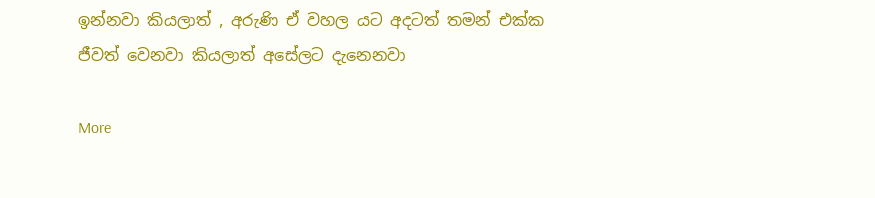ඉන්නවා කියලාත් , අරුණි ඒ වහල යට අදටත් තමන් එක්ක ජීවත් වෙනවා කියලාත් අසේලට දැනෙනවා

More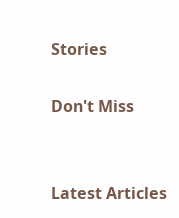Stories

Don't Miss


Latest Articles